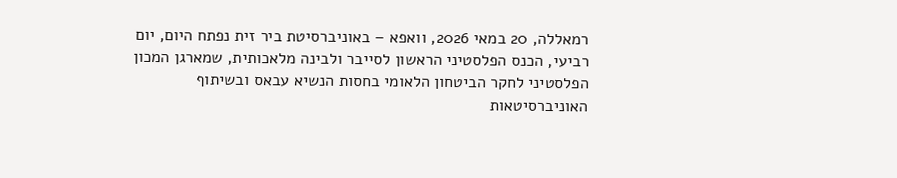רמאללה, 20 במאי 2026, וואפא – באוניברסיטת ביר זית נפתח היום, יום רביעי, הכנס הפלסטיני הראשון לסייבר ולבינה מלאכותית, שמארגן המכון הפלסטיני לחקר הביטחון הלאומי בחסות הנשיא עבאס ובשיתוף האוניברסיטאות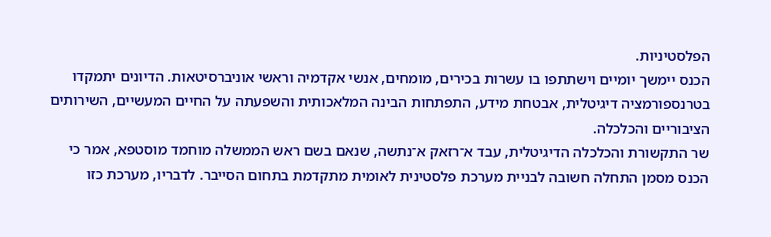הפלסטיניות.
הכנס יימשך יומיים וישתתפו בו עשרות בכירים, מומחים, אנשי אקדמיה וראשי אוניברסיטאות. הדיונים יתמקדו בטרנספורמציה דיגיטלית, אבטחת מידע, התפתחות הבינה המלאכותית והשפעתה על החיים המעשיים, השירותים הציבוריים והכלכלה.
שר התקשורת והכלכלה הדיגיטלית, עבד א־רזאק א־נתשה, שנאם בשם ראש הממשלה מוחמד מוסטפא, אמר כי הכנס מסמן התחלה חשובה לבניית מערכת פלסטינית לאומית מתקדמת בתחום הסייבר. לדבריו, מערכת כזו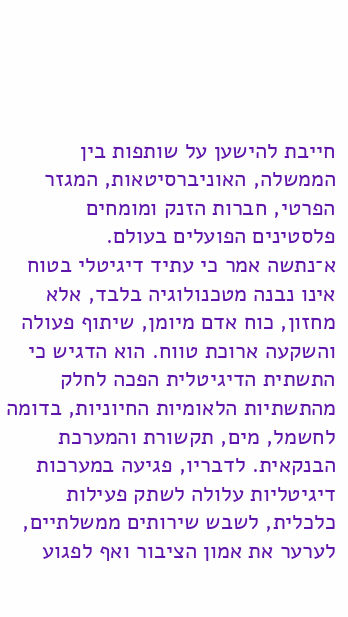חייבת להישען על שותפות בין הממשלה, האוניברסיטאות, המגזר הפרטי, חברות הזנק ומומחים פלסטינים הפועלים בעולם.
א־נתשה אמר כי עתיד דיגיטלי בטוח אינו נבנה מטכנולוגיה בלבד, אלא מחזון, כוח אדם מיומן, שיתוף פעולה והשקעה ארוכת טווח. הוא הדגיש כי התשתית הדיגיטלית הפכה לחלק מהתשתיות הלאומיות החיוניות, בדומה לחשמל, מים, תקשורת והמערכת הבנקאית. לדבריו, פגיעה במערכות דיגיטליות עלולה לשתק פעילות כלכלית, לשבש שירותים ממשלתיים, לערער את אמון הציבור ואף לפגוע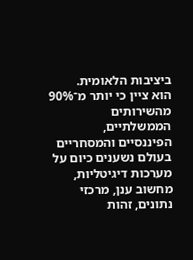ביציבות הלאומית.
הוא ציין כי יותר מ־90% מהשירותים הממשלתיים, הפיננסיים והמסחריים בעולם נשענים כיום על מערכות דיגיטליות, מחשוב ענן, מרכזי נתונים, זהות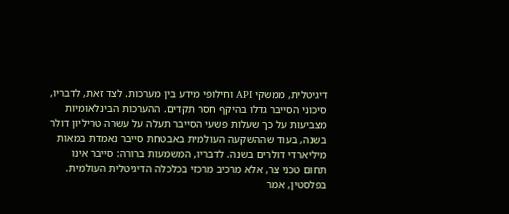דיגיטלית, ממשקי API וחילופי מידע בין מערכות. לצד זאת, לדבריו, סיכוני הסייבר גדלו בהיקף חסר תקדים. ההערכות הבינלאומיות מצביעות על כך שעלות פשעי הסייבר תעלה על עשרה טריליון דולר בשנה, בעוד שההשקעה העולמית באבטחת סייבר נאמדת במאות מיליארדי דולרים בשנה. לדבריו, המשמעות ברורה: סייבר אינו תחום טכני צר, אלא מרכיב מרכזי בכלכלה הדיגיטלית העולמית.
בפלסטין, אמר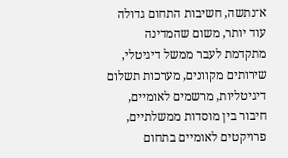א־נתשה, חשיבות התחום גדולה עוד יותר, משום שהמדינה מתקדמת לעבר ממשל דיגיטלי, שירותים מקוונים, מערכות תשלום דיגיטליות, מרשמים לאומיים, חיבור בין מוסדות ממשלתיים, פרויקטים לאומיים בתחום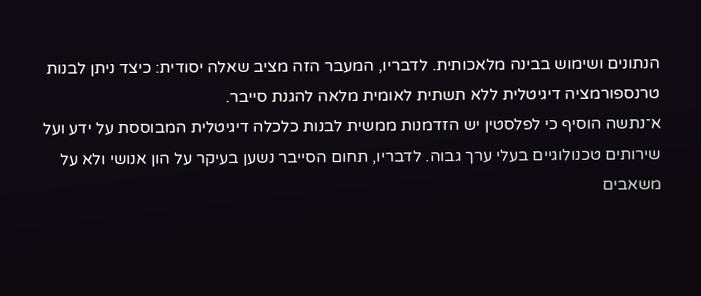הנתונים ושימוש בבינה מלאכותית. לדבריו, המעבר הזה מציב שאלה יסודית: כיצד ניתן לבנות טרנספורמציה דיגיטלית ללא תשתית לאומית מלאה להגנת סייבר.
א־נתשה הוסיף כי לפלסטין יש הזדמנות ממשית לבנות כלכלה דיגיטלית המבוססת על ידע ועל שירותים טכנולוגיים בעלי ערך גבוה. לדבריו, תחום הסייבר נשען בעיקר על הון אנושי ולא על משאבים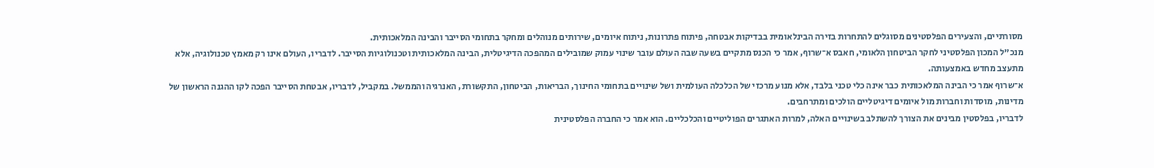מסורתיים, והצעירים הפלסטינים מסוגלים להתחרות בזירה הבינלאומית בבדיקות אבטחה, פיתוח פתרונות, ניתוח איומים, שירותים מנוהלים ומחקר בתחומי הסייבר והבינה המלאכותית.
מנכ"ל המכון הפלסטיני לחקר הביטחון הלאומי, חאבס א־שרוף, אמר כי הכנס מתקיים בשעה שבה העולם עובר שינוי עמוק שמובילים המהפכה הדיגיטלית, הבינה המלאכותית וטכנולוגיות הסייבר. לדבריו, העולם אינו רק מאמץ טכנולוגיה, אלא מתעצב מחדש באמצעותה.
א־שרוף אמר כי הבינה המלאכותית כבר אינה כלי טכני בלבד, אלא מנוע מרכזי של הכלכלה העולמית ושל שינויים בתחומי החינוך, הבריאות, הביטחון, התקשורת, האנרגיה והממשל. במקביל, לדבריו, אבטחת הסייבר הפכה לקו ההגנה הראשון של מדינות, מוסדות וחברות מול איומים דיגיטליים הולכים ומתרחבים.
לדבריו, בפלסטין מבינים את הצורך להשתלב בשינויים האלה, למרות האתגרים הפוליטיים והכלכליים. הוא אמר כי החברה הפלסטינית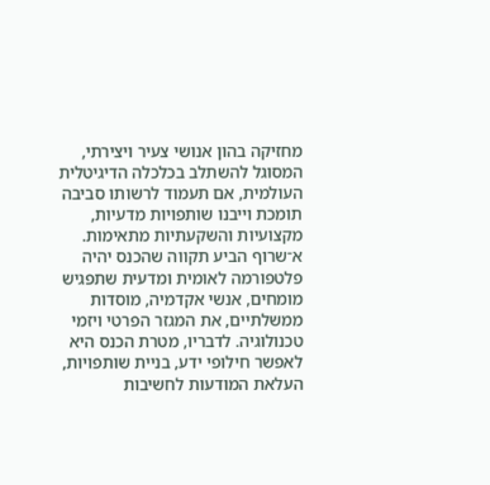מחזיקה בהון אנושי צעיר ויצירתי, המסוגל להשתלב בכלכלה הדיגיטלית העולמית, אם תעמוד לרשותו סביבה תומכת וייבנו שותפויות מדעיות, מקצועיות והשקעתיות מתאימות.
א־שרוף הביע תקווה שהכנס יהיה פלטפורמה לאומית ומדעית שתפגיש מומחים, אנשי אקדמיה, מוסדות ממשלתיים, את המגזר הפרטי ויזמי טכנולוגיה. לדבריו, מטרת הכנס היא לאפשר חילופי ידע, בניית שותפויות, העלאת המודעות לחשיבות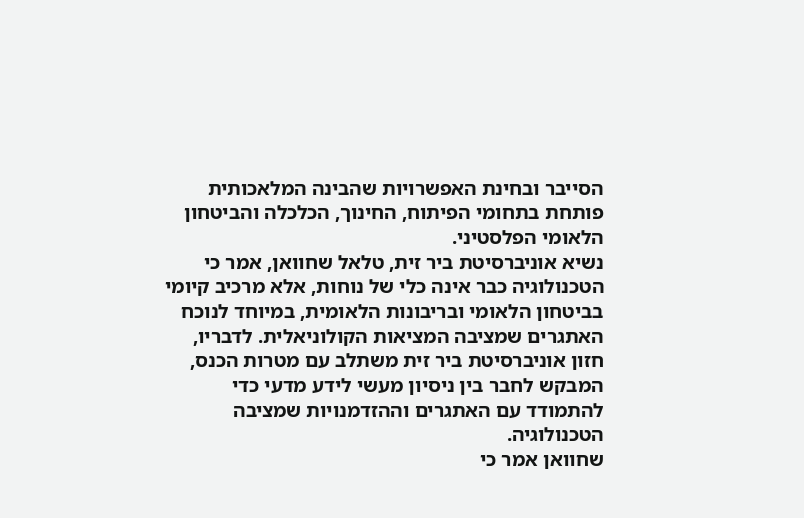הסייבר ובחינת האפשרויות שהבינה המלאכותית פותחת בתחומי הפיתוח, החינוך, הכלכלה והביטחון הלאומי הפלסטיני.
נשיא אוניברסיטת ביר זית, טלאל שחוואן, אמר כי הטכנולוגיה כבר אינה כלי של נוחות, אלא מרכיב קיומי בביטחון הלאומי ובריבונות הלאומית, במיוחד לנוכח האתגרים שמציבה המציאות הקולוניאלית. לדבריו, חזון אוניברסיטת ביר זית משתלב עם מטרות הכנס, המבקש לחבר בין ניסיון מעשי לידע מדעי כדי להתמודד עם האתגרים וההזדמנויות שמציבה הטכנולוגיה.
שחוואן אמר כי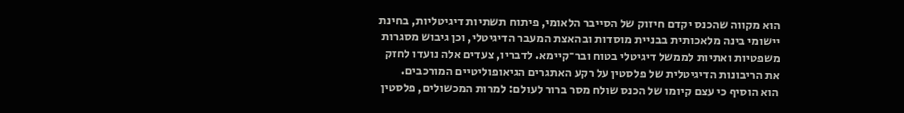הוא מקווה שהכנס יקדם חיזוק של הסייבר הלאומי, פיתוח תשתיות דיגיטליות, בחינת יישומי בינה מלאכותית בבניית מוסדות ובהאצת המעבר הדיגיטלי, וכן גיבוש מסגרות משפטיות ואתיות לממשל דיגיטלי בטוח ובר־קיימא. לדבריו, צעדים אלה נועדו לחזק את הריבונות הדיגיטלית של פלסטין על רקע האתגרים הגיאופוליטיים המורכבים.
הוא הוסיף כי עצם קיומו של הכנס שולח מסר ברור לעולם: למרות המכשולים, פלסטין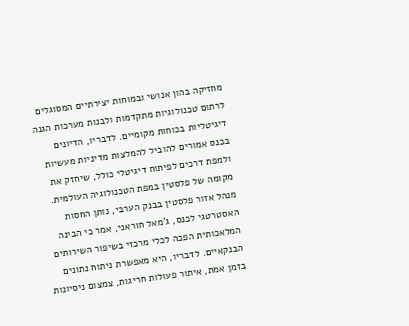מחזיקה בהון אנושי ובמוחות יצירתיים המסוגלים לרתום טכנולוגיות מתקדמות ולבנות מערכות הגנה דיגיטליות בכוחות מקומיים. לדבריו, הדיונים בכנס אמורים להוביל להמלצות מדיניות מעשיות ולמפת דרכים לפיתוח דיגיטלי כולל, שיחזק את מקומה של פלסטין במפת הטכנולוגיה העולמית.
מנהל אזור פלסטין בבנק הערבי, נותן החסות האסטרטגי לכנס, ג'מאל חוראני, אמר כי הבינה המלאכותית הפכה לכלי מרכזי בשיפור השירותים הבנקאיים. לדבריו, היא מאפשרת ניתוח נתונים בזמן אמת, איתור פעולות חריגות, צמצום ניסיונות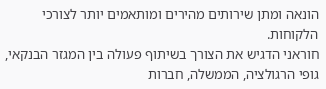הונאה ומתן שירותים מהירים ומותאמים יותר לצורכי הלקוחות.
חוראני הדגיש את הצורך בשיתוף פעולה בין המגזר הבנקאי, גופי הרגולציה, הממשלה, חברות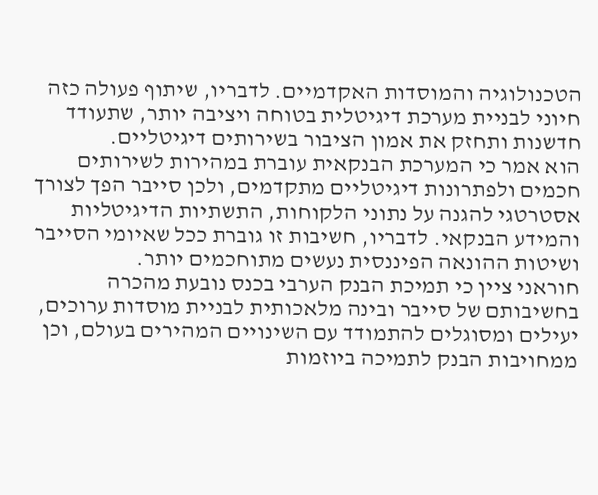הטכנולוגיה והמוסדות האקדמיים. לדבריו, שיתוף פעולה כזה חיוני לבניית מערכת דיגיטלית בטוחה ויציבה יותר, שתעודד חדשנות ותחזק את אמון הציבור בשירותים דיגיטליים.
הוא אמר כי המערכת הבנקאית עוברת במהירות לשירותים חכמים ולפתרונות דיגיטליים מתקדמים, ולכן סייבר הפך לצורך אסטרטגי להגנה על נתוני הלקוחות, התשתיות הדיגיטליות והמידע הבנקאי. לדבריו, חשיבות זו גוברת ככל שאיומי הסייבר ושיטות ההונאה הפיננסית נעשים מתוחכמים יותר.
חוראני ציין כי תמיכת הבנק הערבי בכנס נובעת מהכרה בחשיבותם של סייבר ובינה מלאכותית לבניית מוסדות ערוכים, יעילים ומסוגלים להתמודד עם השינויים המהירים בעולם, וכן ממחויבות הבנק לתמיכה ביוזמות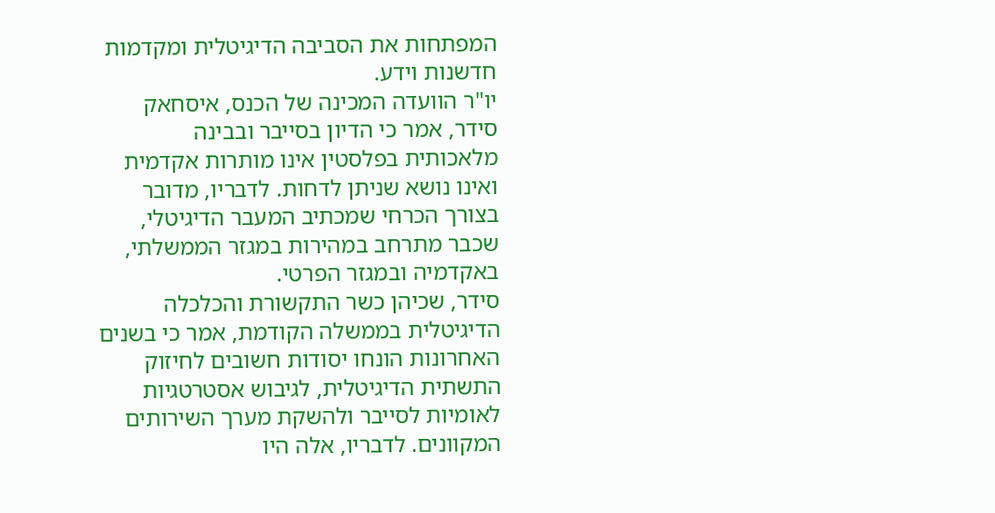המפתחות את הסביבה הדיגיטלית ומקדמות חדשנות וידע.
יו"ר הוועדה המכינה של הכנס, איסחאק סידר, אמר כי הדיון בסייבר ובבינה מלאכותית בפלסטין אינו מותרות אקדמית ואינו נושא שניתן לדחות. לדבריו, מדובר בצורך הכרחי שמכתיב המעבר הדיגיטלי, שכבר מתרחב במהירות במגזר הממשלתי, באקדמיה ובמגזר הפרטי.
סידר, שכיהן כשר התקשורת והכלכלה הדיגיטלית בממשלה הקודמת, אמר כי בשנים האחרונות הונחו יסודות חשובים לחיזוק התשתית הדיגיטלית, לגיבוש אסטרטגיות לאומיות לסייבר ולהשקת מערך השירותים המקוונים. לדבריו, אלה היו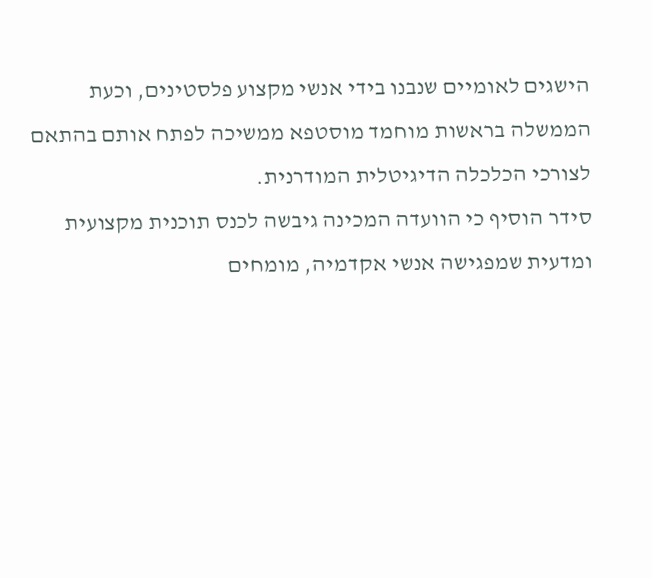הישגים לאומיים שנבנו בידי אנשי מקצוע פלסטינים, וכעת הממשלה בראשות מוחמד מוסטפא ממשיכה לפתח אותם בהתאם לצורכי הכלכלה הדיגיטלית המודרנית.
סידר הוסיף כי הוועדה המכינה גיבשה לכנס תוכנית מקצועית ומדעית שמפגישה אנשי אקדמיה, מומחים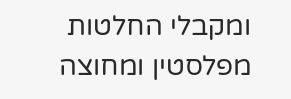ומקבלי החלטות מפלסטין ומחוצה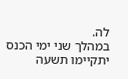לה.
במהלך שני ימי הכנס יתקיימו תשעה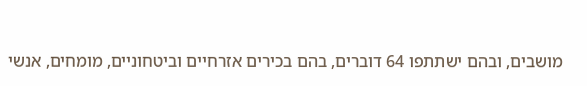מושבים, ובהם ישתתפו 64 דוברים, בהם בכירים אזרחיים וביטחוניים, מומחים, אנשי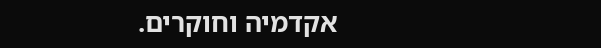אקדמיה וחוקרים.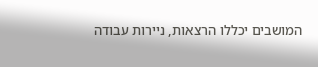המושבים יכללו הרצאות, ניירות עבודה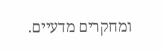ומחקרים מדעיים.